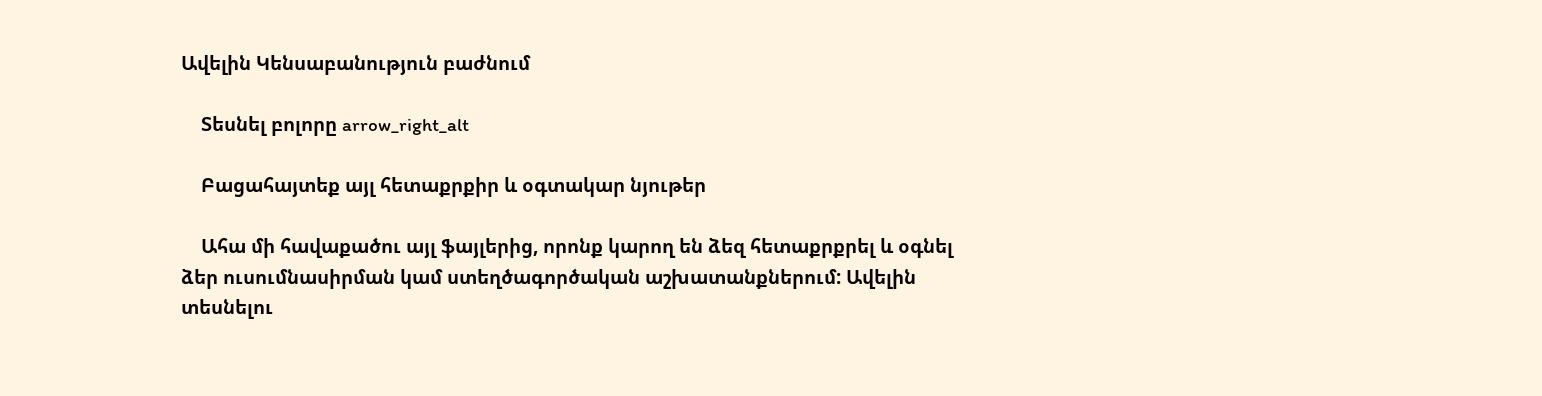Ավելին Կենսաբանություն բաժնում

    Տեսնել բոլորը arrow_right_alt

    Բացահայտեք այլ հետաքրքիր և օգտակար նյութեր

    Ահա մի հավաքածու այլ ֆայլերից, որոնք կարող են ձեզ հետաքրքրել և օգնել ձեր ուսումնասիրման կամ ստեղծագործական աշխատանքներում: Ավելին տեսնելու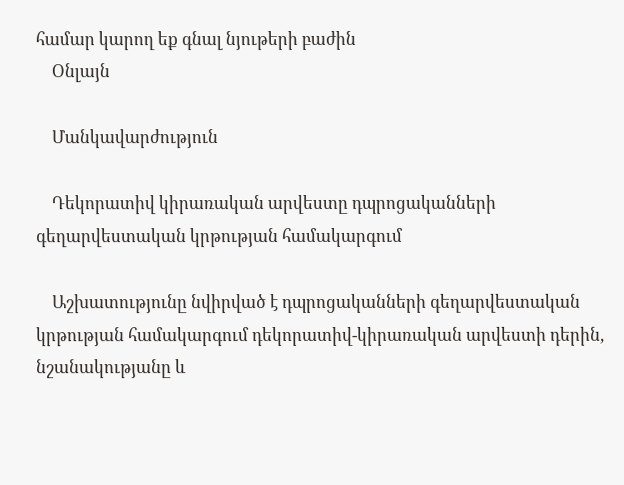համար կարող եք գնալ նյութերի բաժին
    Օնլայն

    Մանկավարժություն

    Դեկորատիվ կիրառական արվեստը դպրոցականների գեղարվեստական կրթության համակարգում

    Աշխատությունը նվիրված է դպրոցականների գեղարվեստական կրթության համակարգում դեկորատիվ-կիրառական արվեստի դերին, նշանակությանը և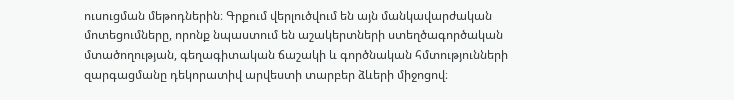ուսուցման մեթոդներին։ Գրքում վերլուծվում են այն մանկավարժական մոտեցումները, որոնք նպաստում են աշակերտների ստեղծագործական մտածողության, գեղագիտական ճաշակի և գործնական հմտությունների զարգացմանը դեկորատիվ արվեստի տարբեր ձևերի միջոցով։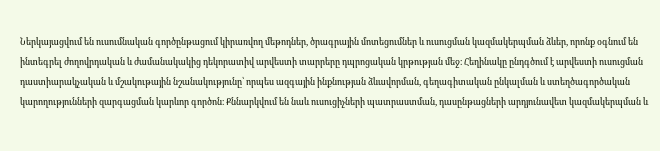Ներկայացվում են ուսումնական գործընթացում կիրառվող մեթոդներ, ծրագրային մոտեցումներ և ուսուցման կազմակերպման ձևեր, որոնք օգնում են ինտեգրել ժողովրդական և ժամանակակից դեկորատիվ արվեստի տարրերը դպրոցական կրթության մեջ։ Հեղինակը ընդգծում է արվեստի ուսուցման դաստիարակչական և մշակութային նշանակությունը՝ որպես ազգային ինքնության ձևավորման, գեղագիտական ընկալման և ստեղծագործական կարողությունների զարգացման կարևոր գործոն։ Քննարկվում են նաև ուսուցիչների պատրաստման, դասընթացների արդյունավետ կազմակերպման և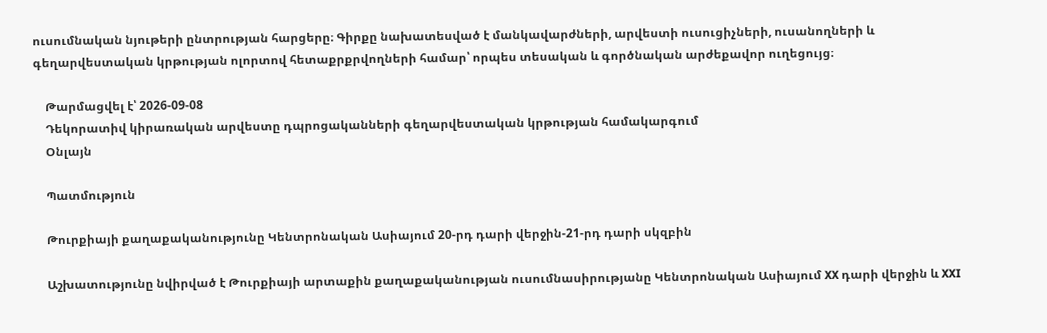ուսումնական նյութերի ընտրության հարցերը։ Գիրքը նախատեսված է մանկավարժների, արվեստի ուսուցիչների, ուսանողների և գեղարվեստական կրթության ոլորտով հետաքրքրվողների համար՝ որպես տեսական և գործնական արժեքավոր ուղեցույց։

    Թարմացվել է՝ 2026-09-08
    Դեկորատիվ կիրառական արվեստը դպրոցականների գեղարվեստական կրթության համակարգում
    Օնլայն

    Պատմություն

    Թուրքիայի քաղաքականությունը Կենտրոնական Ասիայում 20-րդ դարի վերջին-21-րդ դարի սկզբին

    Աշխատությունը նվիրված է Թուրքիայի արտաքին քաղաքականության ուսումնասիրությանը Կենտրոնական Ասիայում XX դարի վերջին և XXI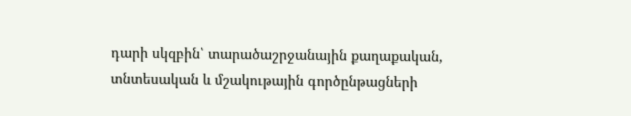դարի սկզբին՝ տարածաշրջանային քաղաքական, տնտեսական և մշակութային գործընթացների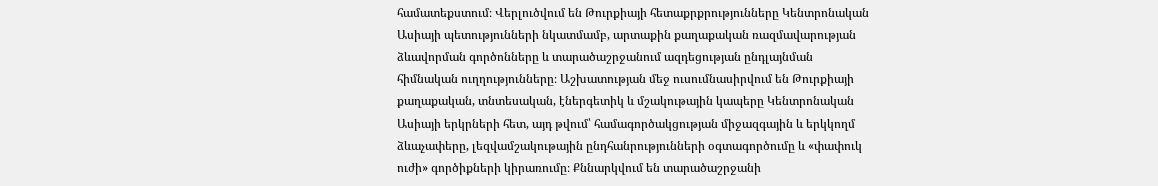համատեքստում։ Վերլուծվում են Թուրքիայի հետաքրքրությունները Կենտրոնական Ասիայի պետությունների նկատմամբ, արտաքին քաղաքական ռազմավարության ձևավորման գործոնները և տարածաշրջանում ազդեցության ընդլայնման հիմնական ուղղությունները։ Աշխատության մեջ ուսումնասիրվում են Թուրքիայի քաղաքական, տնտեսական, էներգետիկ և մշակութային կապերը Կենտրոնական Ասիայի երկրների հետ, այդ թվում՝ համագործակցության միջազգային և երկկողմ ձևաչափերը, լեզվամշակութային ընդհանրությունների օգտագործումը և «փափուկ ուժի» գործիքների կիրառումը։ Քննարկվում են տարածաշրջանի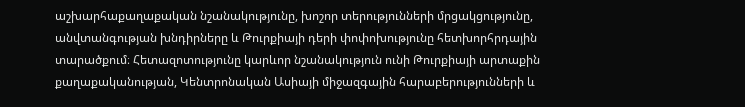աշխարհաքաղաքական նշանակությունը, խոշոր տերությունների մրցակցությունը, անվտանգության խնդիրները և Թուրքիայի դերի փոփոխությունը հետխորհրդային տարածքում։ Հետազոտությունը կարևոր նշանակություն ունի Թուրքիայի արտաքին քաղաքականության, Կենտրոնական Ասիայի միջազգային հարաբերությունների և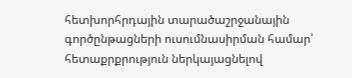հետխորհրդային տարածաշրջանային գործընթացների ուսումնասիրման համար՝ հետաքրքրություն ներկայացնելով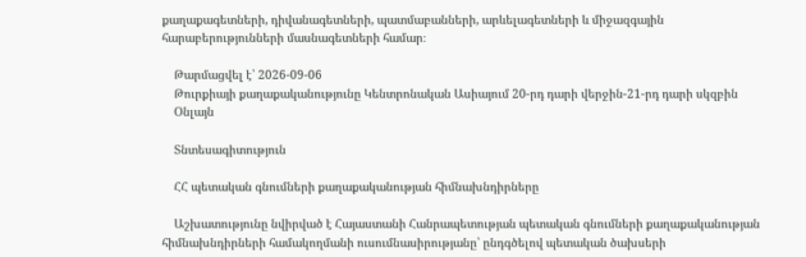քաղաքագետների, դիվանագետների, պատմաբանների, արևելագետների և միջազգային հարաբերությունների մասնագետների համար։

    Թարմացվել է՝ 2026-09-06
    Թուրքիայի քաղաքականությունը Կենտրոնական Ասիայում 20-րդ դարի վերջին-21-րդ դարի սկզբին
    Օնլայն

    Տնտեսագիտություն

    ՀՀ պետական գնումների քաղաքականության հիմնախնդիրները

    Աշխատությունը նվիրված է Հայաստանի Հանրապետության պետական գնումների քաղաքականության հիմնախնդիրների համակողմանի ուսումնասիրությանը՝ ընդգծելով պետական ծախսերի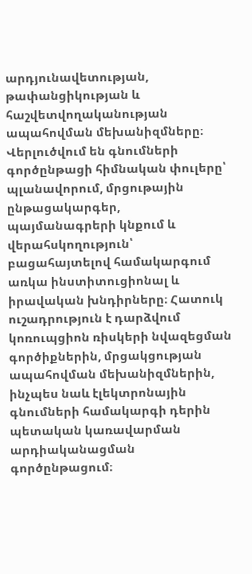արդյունավետության, թափանցիկության և հաշվետվողականության ապահովման մեխանիզմները։ Վերլուծվում են գնումների գործընթացի հիմնական փուլերը՝ պլանավորում, մրցութային ընթացակարգեր, պայմանագրերի կնքում և վերահսկողություն՝ բացահայտելով համակարգում առկա ինստիտուցիոնալ և իրավական խնդիրները։ Հատուկ ուշադրություն է դարձվում կոռուպցիոն ռիսկերի նվազեցման գործիքներին, մրցակցության ապահովման մեխանիզմներին, ինչպես նաև էլեկտրոնային գնումների համակարգի դերին պետական կառավարման արդիականացման գործընթացում։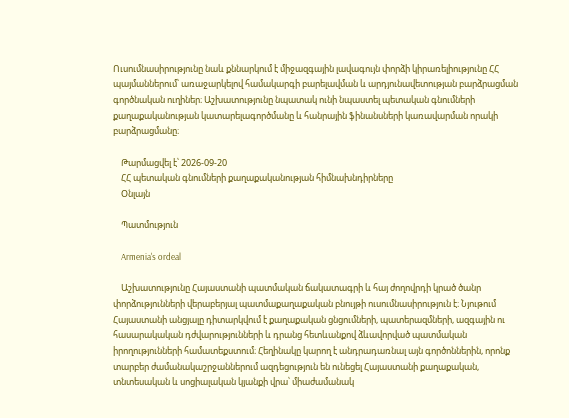Ուսումնասիրությունը նաև քննարկում է միջազգային լավագույն փորձի կիրառելիությունը ՀՀ պայմաններում՝ առաջարկելով համակարգի բարելավման և արդյունավետության բարձրացման գործնական ուղիներ։ Աշխատությունը նպատակ ունի նպաստել պետական գնումների քաղաքականության կատարելագործմանը և հանրային ֆինանսների կառավարման որակի բարձրացմանը։

    Թարմացվել է՝ 2026-09-20
    ՀՀ պետական գնումների քաղաքականության հիմնախնդիրները
    Օնլայն

    Պատմություն

    Armenia's ordeal

    Աշխատությունը Հայաստանի պատմական ճակատագրի և հայ ժողովրդի կրած ծանր փորձությունների վերաբերյալ պատմաքաղաքական բնույթի ուսումնասիրություն է։ Նյութում Հայաստանի անցյալը դիտարկվում է քաղաքական ցնցումների, պատերազմների, ազգային ու հասարակական դժվարությունների և դրանց հետևանքով ձևավորված պատմական իրողությունների համատեքստում։ Հեղինակը կարող է անդրադառնալ այն գործոններին, որոնք տարբեր ժամանակաշրջաններում ազդեցություն են ունեցել Հայաստանի քաղաքական, տնտեսական և սոցիալական կյանքի վրա՝ միաժամանակ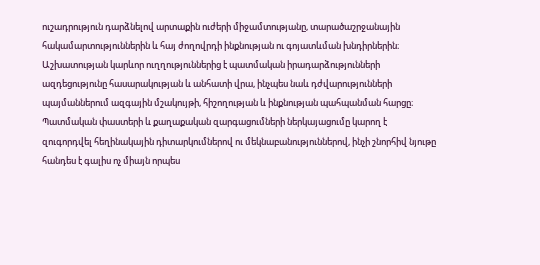ուշադրություն դարձնելով արտաքին ուժերի միջամտությանը, տարածաշրջանային հակամարտություններին և հայ ժողովրդի ինքնության ու գոյատևման խնդիրներին։ Աշխատության կարևոր ուղղություններից է պատմական իրադարձությունների ազդեցությունը հասարակության և անհատի վրա, ինչպես նաև դժվարությունների պայմաններում ազգային մշակույթի, հիշողության և ինքնության պահպանման հարցը։ Պատմական փաստերի և քաղաքական զարգացումների ներկայացումը կարող է զուգորդվել հեղինակային դիտարկումներով ու մեկնաբանություններով, ինչի շնորհիվ նյութը հանդես է գալիս ոչ միայն որպես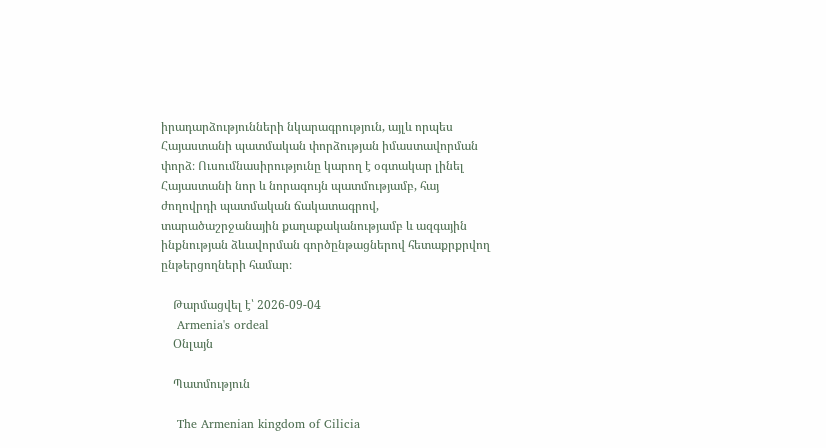իրադարձությունների նկարագրություն, այլև որպես Հայաստանի պատմական փորձության իմաստավորման փորձ։ Ուսումնասիրությունը կարող է օգտակար լինել Հայաստանի նոր և նորագույն պատմությամբ, հայ ժողովրդի պատմական ճակատագրով, տարածաշրջանային քաղաքականությամբ և ազգային ինքնության ձևավորման գործընթացներով հետաքրքրվող ընթերցողների համար։

    Թարմացվել է՝ 2026-09-04
    Armenia's ordeal
    Օնլայն

    Պատմություն

    The Armenian kingdom of Cilicia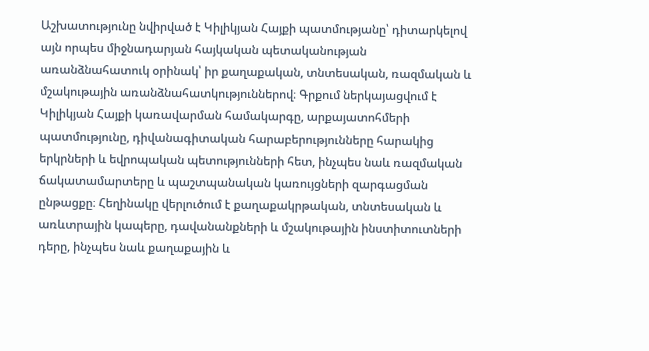Աշխատությունը նվիրված է Կիլիկյան Հայքի պատմությանը՝ դիտարկելով այն որպես միջնադարյան հայկական պետականության առանձնահատուկ օրինակ՝ իր քաղաքական, տնտեսական, ռազմական և մշակութային առանձնահատկություններով։ Գրքում ներկայացվում է Կիլիկյան Հայքի կառավարման համակարգը, արքայատոհմերի պատմությունը, դիվանագիտական հարաբերությունները հարակից երկրների և եվրոպական պետությունների հետ, ինչպես նաև ռազմական ճակատամարտերը և պաշտպանական կառույցների զարգացման ընթացքը։ Հեղինակը վերլուծում է քաղաքակրթական, տնտեսական և առևտրային կապերը, դավանանքների և մշակութային ինստիտուտների դերը, ինչպես նաև քաղաքային և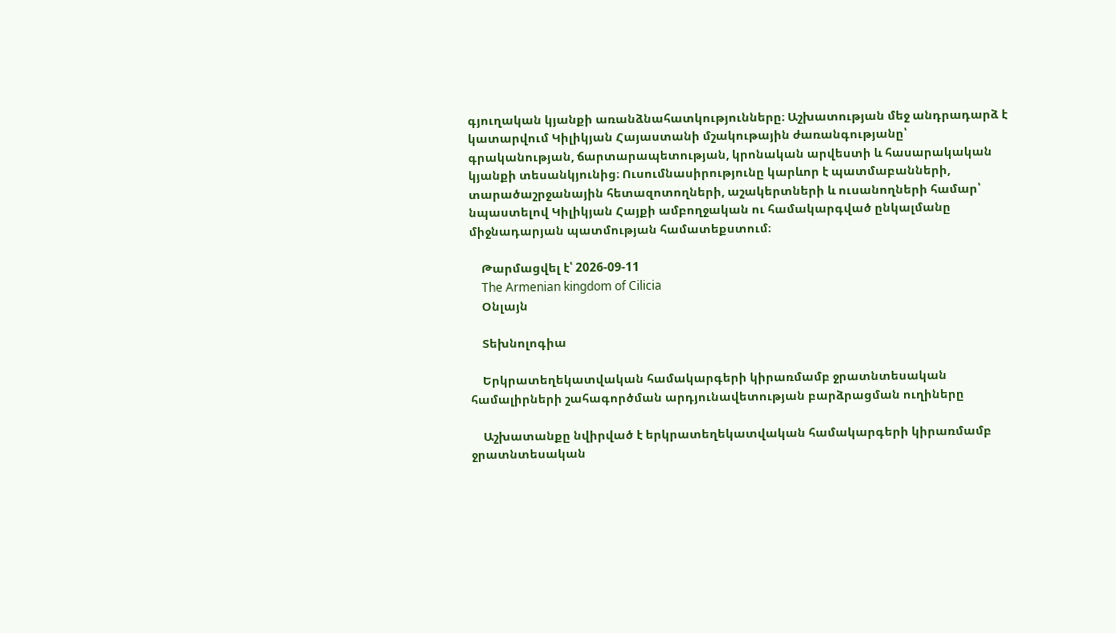գյուղական կյանքի առանձնահատկությունները։ Աշխատության մեջ անդրադարձ է կատարվում Կիլիկյան Հայաստանի մշակութային ժառանգությանը՝ գրականության, ճարտարապետության, կրոնական արվեստի և հասարակական կյանքի տեսանկյունից։ Ուսումնասիրությունը կարևոր է պատմաբանների, տարածաշրջանային հետազոտողների, աշակերտների և ուսանողների համար՝ նպաստելով Կիլիկյան Հայքի ամբողջական ու համակարգված ընկալմանը միջնադարյան պատմության համատեքստում։

    Թարմացվել է՝ 2026-09-11
    The Armenian kingdom of Cilicia
    Օնլայն

    Տեխնոլոգիա

    Երկրատեղեկատվական համակարգերի կիրառմամբ ջրատնտեսական համալիրների շահագործման արդյունավետության բարձրացման ուղիները

    Աշխատանքը նվիրված է երկրատեղեկատվական համակարգերի կիրառմամբ ջրատնտեսական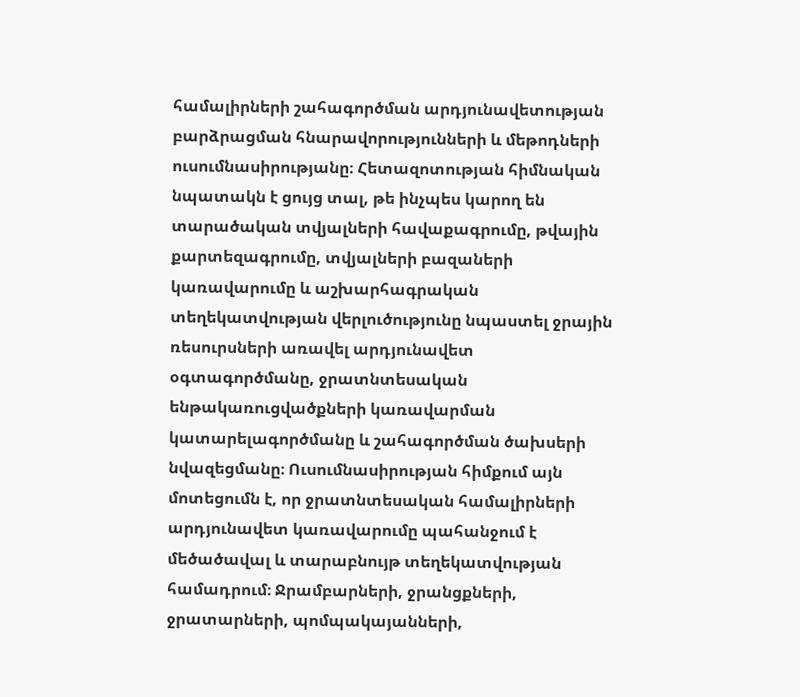համալիրների շահագործման արդյունավետության բարձրացման հնարավորությունների և մեթոդների ուսումնասիրությանը։ Հետազոտության հիմնական նպատակն է ցույց տալ, թե ինչպես կարող են տարածական տվյալների հավաքագրումը, թվային քարտեզագրումը, տվյալների բազաների կառավարումը և աշխարհագրական տեղեկատվության վերլուծությունը նպաստել ջրային ռեսուրսների առավել արդյունավետ օգտագործմանը, ջրատնտեսական ենթակառուցվածքների կառավարման կատարելագործմանը և շահագործման ծախսերի նվազեցմանը։ Ուսումնասիրության հիմքում այն մոտեցումն է, որ ջրատնտեսական համալիրների արդյունավետ կառավարումը պահանջում է մեծածավալ և տարաբնույթ տեղեկատվության համադրում։ Ջրամբարների, ջրանցքների, ջրատարների, պոմպակայանների,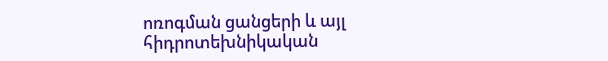ոռոգման ցանցերի և այլ հիդրոտեխնիկական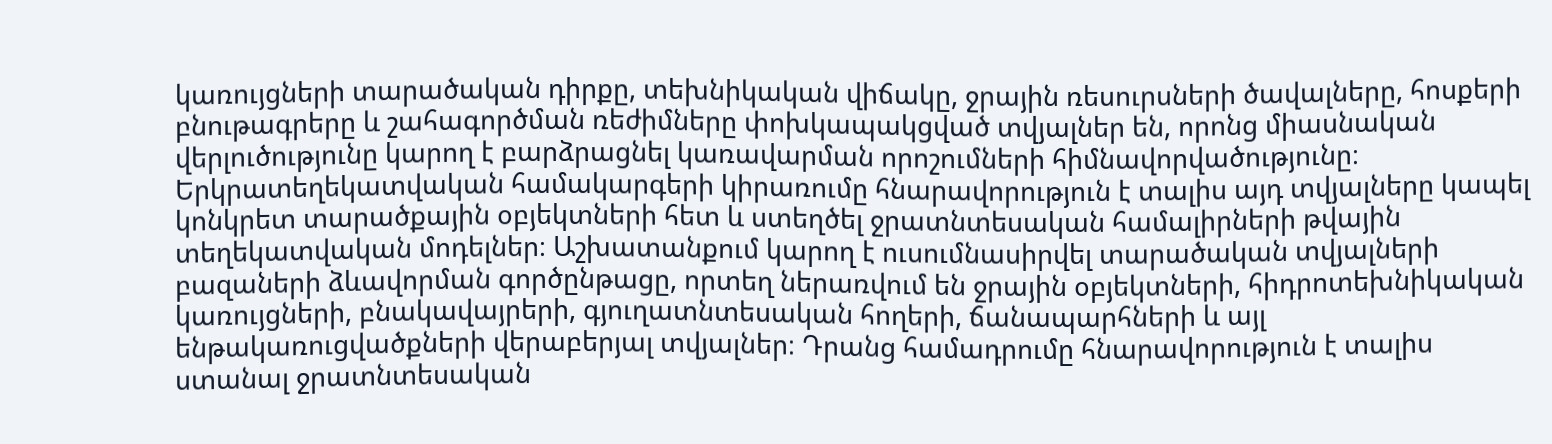կառույցների տարածական դիրքը, տեխնիկական վիճակը, ջրային ռեսուրսների ծավալները, հոսքերի բնութագրերը և շահագործման ռեժիմները փոխկապակցված տվյալներ են, որոնց միասնական վերլուծությունը կարող է բարձրացնել կառավարման որոշումների հիմնավորվածությունը։ Երկրատեղեկատվական համակարգերի կիրառումը հնարավորություն է տալիս այդ տվյալները կապել կոնկրետ տարածքային օբյեկտների հետ և ստեղծել ջրատնտեսական համալիրների թվային տեղեկատվական մոդելներ։ Աշխատանքում կարող է ուսումնասիրվել տարածական տվյալների բազաների ձևավորման գործընթացը, որտեղ ներառվում են ջրային օբյեկտների, հիդրոտեխնիկական կառույցների, բնակավայրերի, գյուղատնտեսական հողերի, ճանապարհների և այլ ենթակառուցվածքների վերաբերյալ տվյալներ։ Դրանց համադրումը հնարավորություն է տալիս ստանալ ջրատնտեսական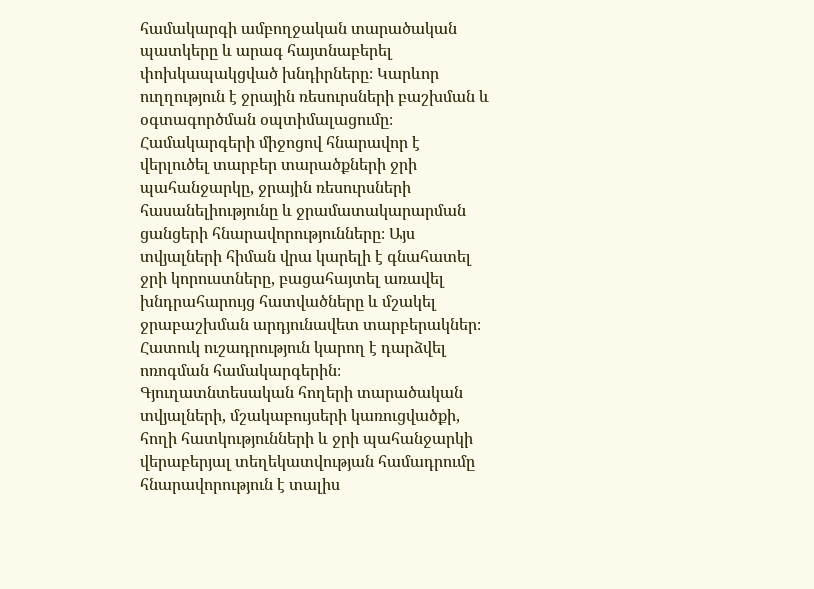համակարգի ամբողջական տարածական պատկերը և արագ հայտնաբերել փոխկապակցված խնդիրները։ Կարևոր ուղղություն է ջրային ռեսուրսների բաշխման և օգտագործման օպտիմալացումը։ Համակարգերի միջոցով հնարավոր է վերլուծել տարբեր տարածքների ջրի պահանջարկը, ջրային ռեսուրսների հասանելիությունը և ջրամատակարարման ցանցերի հնարավորությունները։ Այս տվյալների հիման վրա կարելի է գնահատել ջրի կորուստները, բացահայտել առավել խնդրահարույց հատվածները և մշակել ջրաբաշխման արդյունավետ տարբերակներ։ Հատուկ ուշադրություն կարող է դարձվել ոռոգման համակարգերին։ Գյուղատնտեսական հողերի տարածական տվյալների, մշակաբույսերի կառուցվածքի, հողի հատկությունների և ջրի պահանջարկի վերաբերյալ տեղեկատվության համադրումը հնարավորություն է տալիս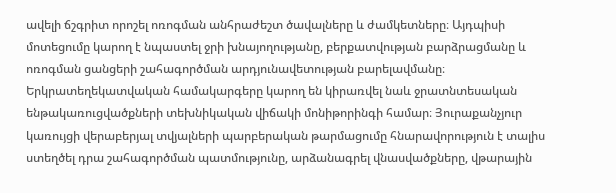ավելի ճշգրիտ որոշել ոռոգման անհրաժեշտ ծավալները և ժամկետները։ Այդպիսի մոտեցումը կարող է նպաստել ջրի խնայողությանը, բերքատվության բարձրացմանը և ոռոգման ցանցերի շահագործման արդյունավետության բարելավմանը։ Երկրատեղեկատվական համակարգերը կարող են կիրառվել նաև ջրատնտեսական ենթակառուցվածքների տեխնիկական վիճակի մոնիթորինգի համար։ Յուրաքանչյուր կառույցի վերաբերյալ տվյալների պարբերական թարմացումը հնարավորություն է տալիս ստեղծել դրա շահագործման պատմությունը, արձանագրել վնասվածքները, վթարային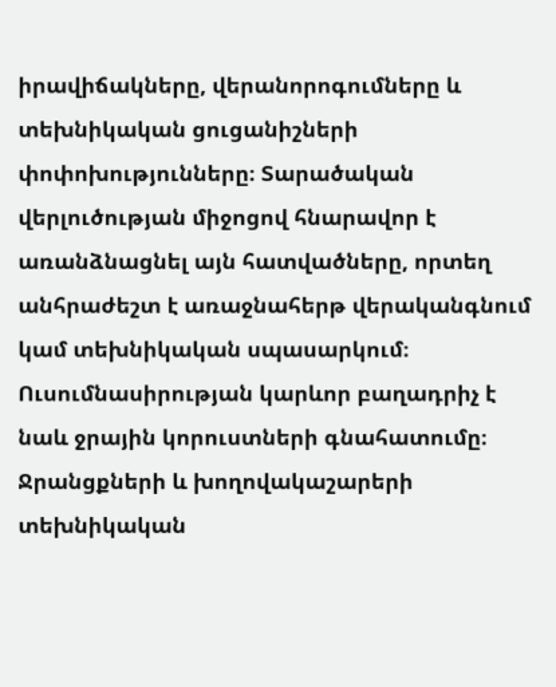իրավիճակները, վերանորոգումները և տեխնիկական ցուցանիշների փոփոխությունները։ Տարածական վերլուծության միջոցով հնարավոր է առանձնացնել այն հատվածները, որտեղ անհրաժեշտ է առաջնահերթ վերականգնում կամ տեխնիկական սպասարկում։ Ուսումնասիրության կարևոր բաղադրիչ է նաև ջրային կորուստների գնահատումը։ Ջրանցքների և խողովակաշարերի տեխնիկական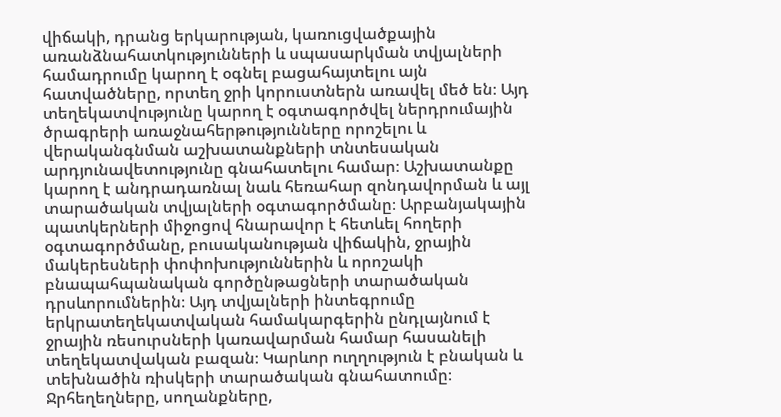վիճակի, դրանց երկարության, կառուցվածքային առանձնահատկությունների և սպասարկման տվյալների համադրումը կարող է օգնել բացահայտելու այն հատվածները, որտեղ ջրի կորուստներն առավել մեծ են։ Այդ տեղեկատվությունը կարող է օգտագործվել ներդրումային ծրագրերի առաջնահերթությունները որոշելու և վերականգնման աշխատանքների տնտեսական արդյունավետությունը գնահատելու համար։ Աշխատանքը կարող է անդրադառնալ նաև հեռահար զոնդավորման և այլ տարածական տվյալների օգտագործմանը։ Արբանյակային պատկերների միջոցով հնարավոր է հետևել հողերի օգտագործմանը, բուսականության վիճակին, ջրային մակերեսների փոփոխություններին և որոշակի բնապահպանական գործընթացների տարածական դրսևորումներին։ Այդ տվյալների ինտեգրումը երկրատեղեկատվական համակարգերին ընդլայնում է ջրային ռեսուրսների կառավարման համար հասանելի տեղեկատվական բազան։ Կարևոր ուղղություն է բնական և տեխնածին ռիսկերի տարածական գնահատումը։ Ջրհեղեղները, սողանքները,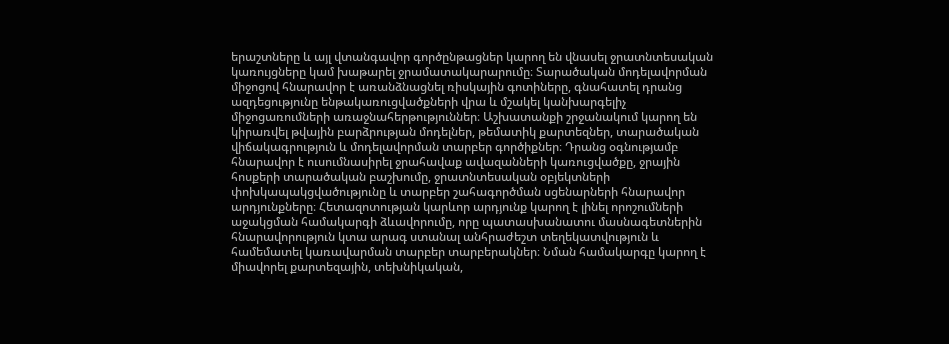երաշտները և այլ վտանգավոր գործընթացներ կարող են վնասել ջրատնտեսական կառույցները կամ խաթարել ջրամատակարարումը։ Տարածական մոդելավորման միջոցով հնարավոր է առանձնացնել ռիսկային գոտիները, գնահատել դրանց ազդեցությունը ենթակառուցվածքների վրա և մշակել կանխարգելիչ միջոցառումների առաջնահերթություններ։ Աշխատանքի շրջանակում կարող են կիրառվել թվային բարձրության մոդելներ, թեմատիկ քարտեզներ, տարածական վիճակագրություն և մոդելավորման տարբեր գործիքներ։ Դրանց օգնությամբ հնարավոր է ուսումնասիրել ջրահավաք ավազանների կառուցվածքը, ջրային հոսքերի տարածական բաշխումը, ջրատնտեսական օբյեկտների փոխկապակցվածությունը և տարբեր շահագործման սցենարների հնարավոր արդյունքները։ Հետազոտության կարևոր արդյունք կարող է լինել որոշումների աջակցման համակարգի ձևավորումը, որը պատասխանատու մասնագետներին հնարավորություն կտա արագ ստանալ անհրաժեշտ տեղեկատվություն և համեմատել կառավարման տարբեր տարբերակներ։ Նման համակարգը կարող է միավորել քարտեզային, տեխնիկական,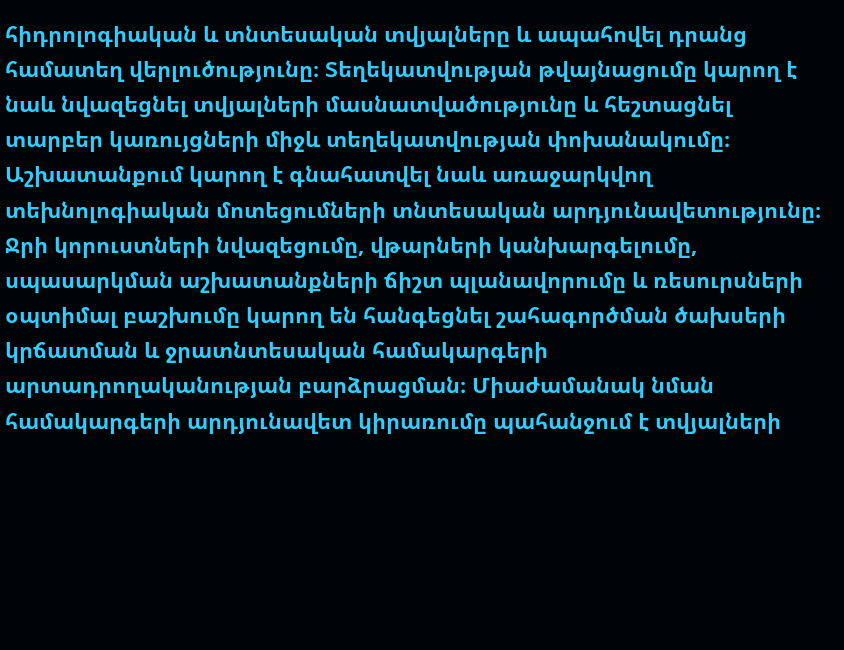հիդրոլոգիական և տնտեսական տվյալները և ապահովել դրանց համատեղ վերլուծությունը։ Տեղեկատվության թվայնացումը կարող է նաև նվազեցնել տվյալների մասնատվածությունը և հեշտացնել տարբեր կառույցների միջև տեղեկատվության փոխանակումը։ Աշխատանքում կարող է գնահատվել նաև առաջարկվող տեխնոլոգիական մոտեցումների տնտեսական արդյունավետությունը։ Ջրի կորուստների նվազեցումը, վթարների կանխարգելումը, սպասարկման աշխատանքների ճիշտ պլանավորումը և ռեսուրսների օպտիմալ բաշխումը կարող են հանգեցնել շահագործման ծախսերի կրճատման և ջրատնտեսական համակարգերի արտադրողականության բարձրացման։ Միաժամանակ նման համակարգերի արդյունավետ կիրառումը պահանջում է տվյալների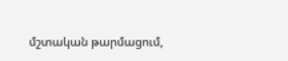մշտական թարմացում,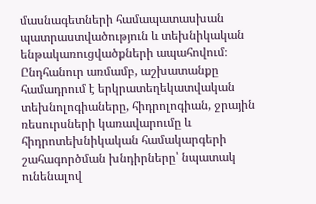մասնագետների համապատասխան պատրաստվածություն և տեխնիկական ենթակառուցվածքների ապահովում։ Ընդհանուր առմամբ, աշխատանքը համադրում է երկրատեղեկատվական տեխնոլոգիաները, հիդրոլոգիան, ջրային ռեսուրսների կառավարումը և հիդրոտեխնիկական համակարգերի շահագործման խնդիրները՝ նպատակ ունենալով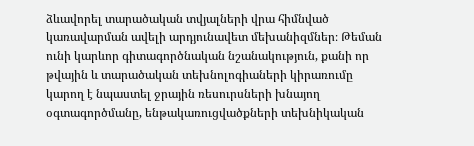ձևավորել տարածական տվյալների վրա հիմնված կառավարման ավելի արդյունավետ մեխանիզմներ։ Թեման ունի կարևոր գիտագործնական նշանակություն, քանի որ թվային և տարածական տեխնոլոգիաների կիրառումը կարող է նպաստել ջրային ռեսուրսների խնայող օգտագործմանը, ենթակառուցվածքների տեխնիկական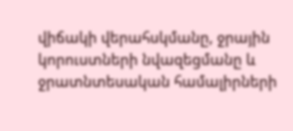վիճակի վերահսկմանը, ջրային կորուստների նվազեցմանը և ջրատնտեսական համալիրների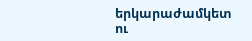երկարաժամկետ ու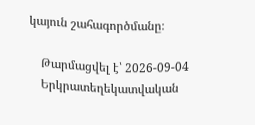կայուն շահագործմանը։

    Թարմացվել է՝ 2026-09-04
    Երկրատեղեկատվական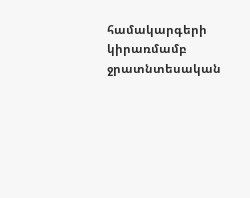համակարգերի կիրառմամբ ջրատնտեսական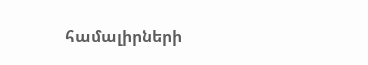համալիրների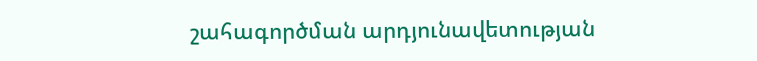շահագործման արդյունավետության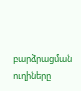բարձրացման ուղիները